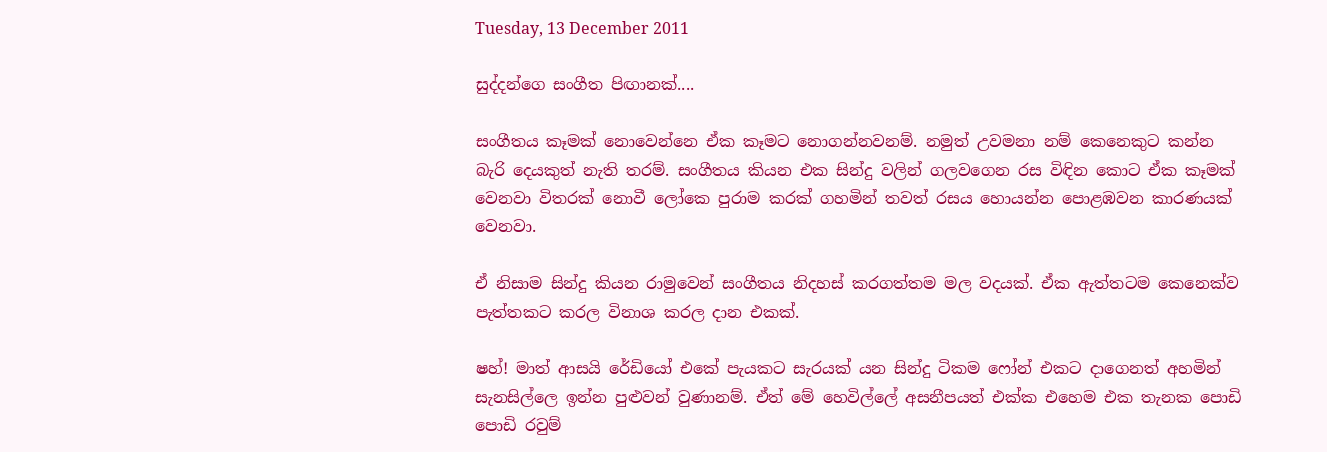Tuesday, 13 December 2011

සුද්දන්ගෙ සංගීත පිඟානක්....

සංගීතය කෑමක් නොවෙන්නෙ ඒක කෑමට නොගන්නවනම්. නමුත් උවමනා නම් කෙනෙකුට කන්න බැරි දෙයකුත් නැති තරම්. සංගීතය කියන එක සින්දු වලින් ගලවගෙන රස විඳින කොට ඒක කෑමක් වෙනවා විතරක් නොවී ලෝකෙ පුරාම කරක් ගහමින් තවත් රසය හොයන්න පොළඹවන කාරණයක් වෙනවා.

ඒ නිසාම සින්දු කියන රාමුවෙන් සංගීතය නිදහස් කරගත්තම මල වදයක්. ඒක ඇත්තටම කෙනෙක්ව පැත්තකට කරල විනාශ කරල දාන එකක්.

ෂහ්! මාත් ආසයි රේඩියෝ එකේ පැයකට සැරයක් යන සින්දු ටිකම ෆෝන් එකට දාගෙනත් අහමින් සැනසිල්ලෙ ඉන්න පුළුවන් වුණානම්. ඒත් මේ හෙවිල්ලේ අසනීපයත් එක්ක එහෙම එක තැනක පොඩි පොඩි රවුම්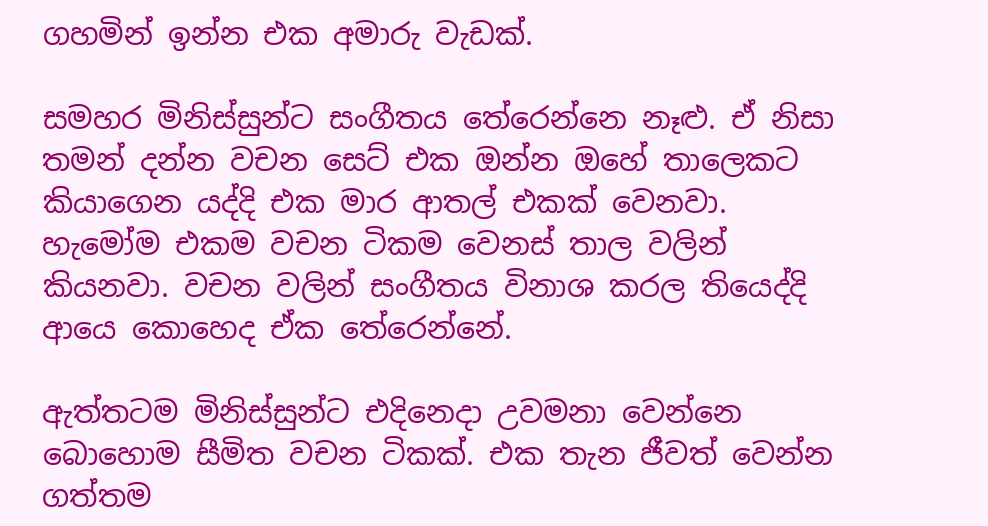ගහමින් ඉන්න එක අමාරු වැඩක්.

සමහර මිනිස්සුන්ට සංගීතය තේරෙන්නෙ නෑළු. ඒ නිසා තමන් දන්න වචන සෙට් එක ඔන්න ඔහේ තාලෙකට කියාගෙන යද්දි එක මාර ආතල් එකක් වෙනවා. හැමෝම එකම වචන ටිකම වෙනස් තාල වලින් කියනවා. වචන වලින් සංගීතය විනාශ කරල තියෙද්දි ආයෙ කොහෙද ඒක තේරෙන්නේ.

ඇත්තටම මිනිස්සුන්ට එදිනෙදා උවමනා වෙන්නෙ බොහොම සීමිත වචන ටිකක්. එක තැන ජීවත් වෙන්න ගත්තම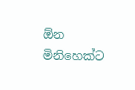ඕන මිනිහෙක්ට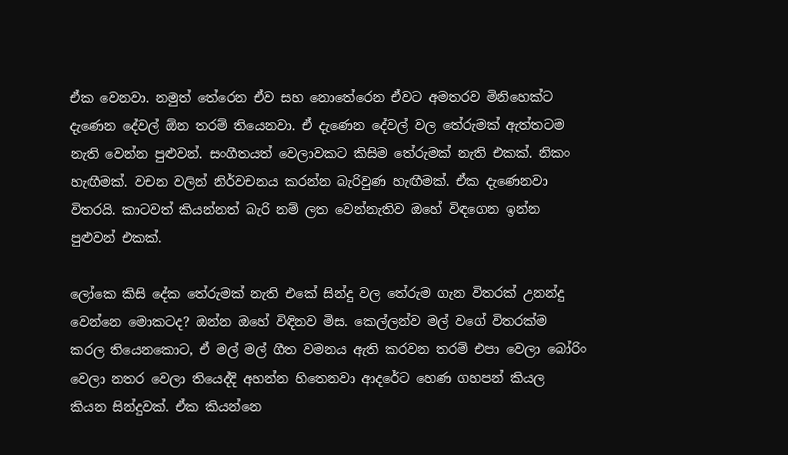ඒක වෙනවා. නමුත් තේරෙන ඒව සහ නොතේරෙන ඒවට අමතරව මිනිහෙක්ට දැණෙන දේවල් ඕන තරම් තියෙනවා. ඒ දැණෙන දේවල් වල තේරුමක් ඇත්තටම නැති වෙන්න පුළුවන්. සංගීතයත් වෙලාවකට කිසිම තේරුමක් නැති එකක්. නිකං හැඟීමක්. වචන වලින් නිර්වචනය කරන්න බැරිවුණ හැඟීමක්. ඒක දැණෙනවා විතරයි. කාටවත් කියන්නත් බැරි නම් ලත වෙන්නැතිව ඔහේ විඳගෙන ඉන්න පුළුවන් එකක්.

ලෝකෙ කිසි දේක තේරුමක් නැති එකේ සින්දු වල තේරුම ගැන විතරක් උනන්දු වෙන්නෙ මොකටද? ඔන්න ඔහේ විඳිනව මිස. කෙල්ලන්ව මල් වගේ විතරක්ම කරල තියෙනකොට, ඒ මල් මල් ගීත වමනය ඇති කරවන තරම් එපා වෙලා බෝරිං වෙලා නතර වෙලා තියෙද්දි අහන්න හිතෙනවා ආදරේට හෙණ ගහපන් කියල කියන සින්දුවක්. ඒක කියන්නෙ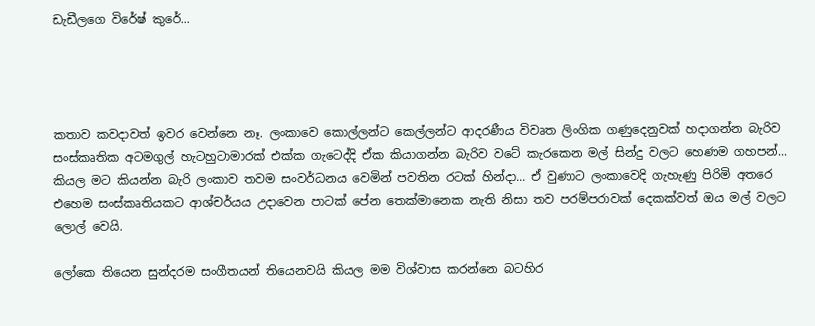ඩැඩීලගෙ විරේෂ් කුරේ...




කතාව කවදාවත් ඉවර වෙන්නෙ නෑ. ලංකාවෙ කොල්ලන්ට කෙල්ලන්ට ආදරණීය විවෘත ලිංගික ගණුදෙනුවක් හදාගන්න බැරිව සංස්කෘතික අටමගුල් හැටහුටාමාරක් එක්ක ගැටෙද්දි ඒක කියාගන්න බැරිව වටේ කැරකෙන මල් සින්දු වලට හෙණම ගහපන්... කියල මට කියන්න බැරි ලංකාව තවම සංවර්ධනය වෙමින් පවතින රටක් හින්දා... ඒ වුණාට ලංකාවෙදි ගැහැණු පිරිමි අතරෙ එහෙම සංස්කෘතියකට ආශ්චර්යය උදාවෙන පාටක් පේන තෙක්මානෙක නැති නිසා තව පරම්පරාවක් දෙකක්වත් ඔය මල් වලට ලොල් වෙයි.

ලෝකෙ තියෙන සුන්දරම සංගීතයන් තියෙනවයි කියල මම විශ්වාස කරන්නෙ බටහිර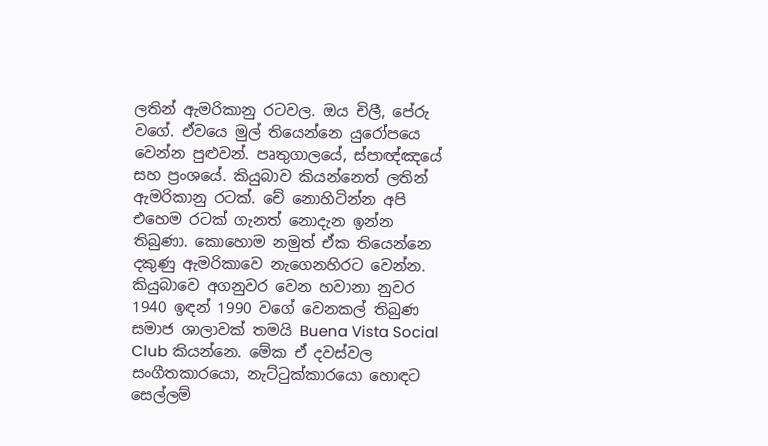ලතින් ඇමරිකානු රටවල. ඔය චිලී, පේරු වගේ. ඒවයෙ මුල් තියෙන්නෙ යුරෝපයෙ වෙන්න පුළුවන්. පෘතුගාලයේ, ස්පාඥ්ඤයේ සහ ප්‍රංශයේ. කියුබාව කියන්නෙත් ලතින් ඇමරිකානු රටක්. චේ නොහිටින්න අපි එහෙම රටක් ගැනත් නොදැන ඉන්න තිබුණා. කොහොම නමුත් ඒක තියෙන්නෙ දකුණු ඇමරිකාවෙ නැගෙනහිරට වෙන්න. කියුබාවෙ අගනුවර වෙන හවානා නුවර 1940 ඉඳන් 1990 වගේ වෙනකල් තිබුණ සමාජ ශාලාවක් තමයි Buena Vista Social Club කියන්නෙ. මේක ඒ දවස්වල සංගීතකාරයො, නැට්ටුක්කාරයො හොඳට සෙල්ලම්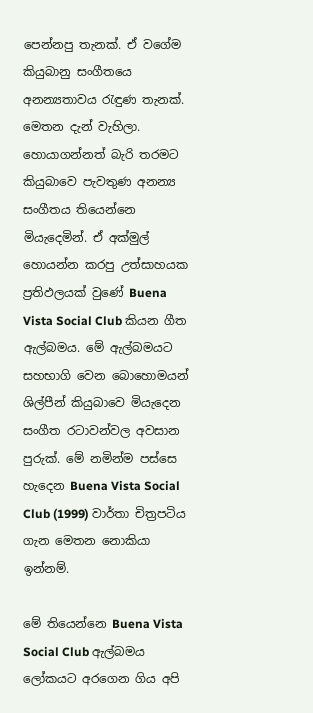පෙන්නපු තැනක්. ඒ වගේම කියුබානු සංගීතයෙ අනන්‍යතාවය රැඳුණ තැනක්. මෙතන දැන් වැහිලා. හොයාගන්නත් බැරි තරමට කියුබාවෙ පැවතුණ අනන්‍ය සංගීතය තියෙන්නෙ මියැදෙමින්. ඒ අක්මුල් හොයන්න කරපු උත්සාහයක ප්‍රතිඵලයක් වුණේ Buena Vista Social Club කියන ගීත ඇල්බමය. මේ ඇල්බමයට සහභාගි වෙන බොහොමයන් ශිල්පීන් කියුබාවෙ මියැදෙන සංගීත රටාවන්වල අවසාන පුරුක්. මේ නමින්ම පස්සෙ හැ‍දෙන Buena Vista Social Club (1999) වාර්තා චිත්‍රපටිය ගැන මෙතන නොකියා ඉන්නම්.

මේ තියෙන්නෙ Buena Vista Social Club ඇල්බමය ලෝකයට අරගෙන ගිය ‍අපි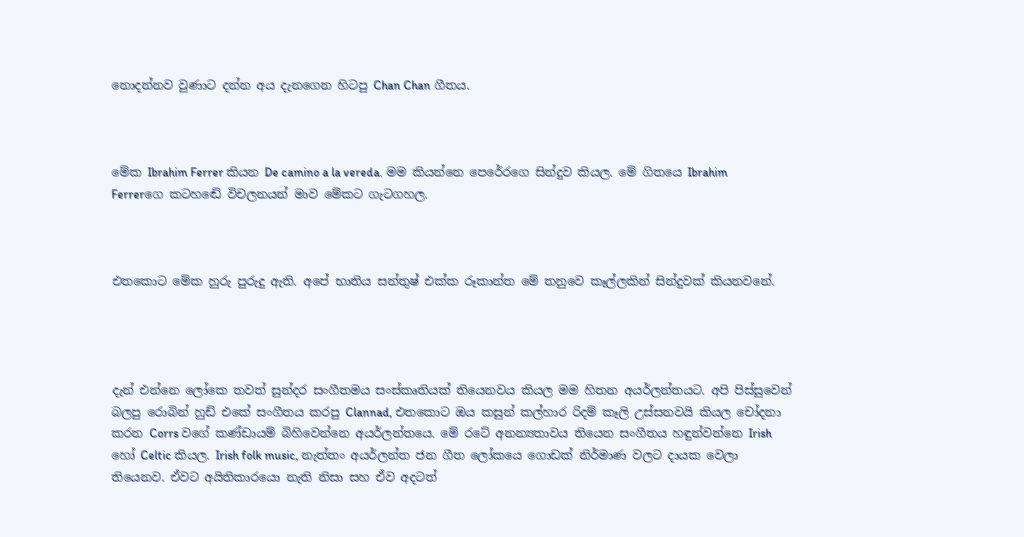නොදන්නව වුණාට දන්න අය දැනගෙන හිටපු Chan Chan ගීතය.



මේක Ibrahim Ferrer කියන De camino a la vereda. මම කියන්නෙ පෙරේරගෙ සින්දුව කියල. මේ ගිතයෙ Ibrahim Ferrerගෙ කටහඬේ විචලනයන් මාව මේකට ගැටගහල.



එතකොට මේක හුරු පුරුදු ඇති. අපේ භාතිය සන්තුෂ් එක්ක රූකාන්ත මේ තනුවෙ කෑල්ලකින් සින්දුවක් කියනවනේ.




දැන් එන්නෙ ලෝකෙ තවත් සුන්දර සංගීතමය සංස්කෘතියක් තියෙනවය කියල මම හිතන අයර්ලන්තයට. අපි පිස්සුවෙන් බලපු රොබින් හුඩ් එකේ සංගීතය කරපු Clannad, එතකොට ඔය කසුන් කල්හාර රිදම් කෑලි උස්සනවයි කියල චෝදනා කරන Corrs වගේ කණ්ඩායම් බිහිවෙන්නෙ අයර්ලන්තයෙ. මේ රටේ අනන්‍යතාවය තියෙන සංගීතය හඳුන්වන්නෙ Irish හෝ Celtic කියල. Irish folk music, නැත්තං අයර්ලන්ත ජන ගීත ලෝකයෙ ගොඩක් නිර්මාණ වලට දායක වෙලා තියෙනව. ඒවට අයිතිකාරයො නැති නිසා සහ ඒව අදටත්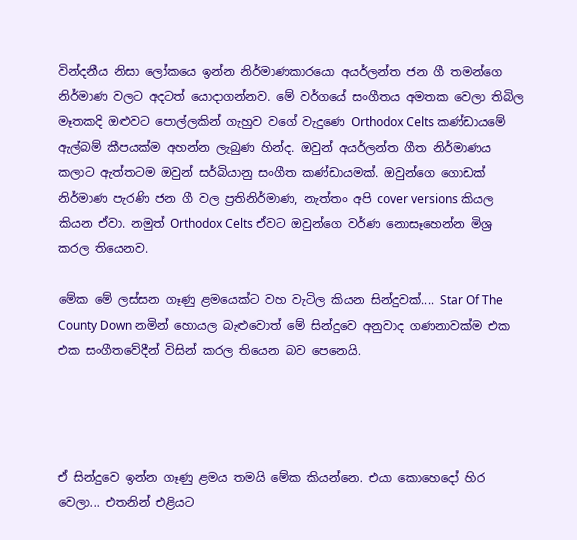වින්දනීය නිසා ලෝකයෙ ඉන්න නිර්මාණකාරයො අයර්ලන්ත ජන ගී තමන්ගෙ නිර්මාණ වලට අදටත් යොදාගන්නව. මේ වර්ගයේ සංගීතය අමතක වෙලා තිබිල මෑතකදි ඔළුවට පොල්ලකින් ගැහුව වගේ වැදුණෙ Orthodox Celts කණ්ඩායමේ ඇල්බම් කීපයක්ම අහන්න ලැබුණ හින්ද. ඔවුන් අයර්ලන්ත ගීත නිර්මාණය කලාට ඇත්තටම ඔවුන් සර්බියානු සංගීත කණ්ඩායමක්. ඔවුන්ගෙ ගොඩක් නිර්මාණ පැරණි ජන ගී වල ප්‍රතිනිර්මාණ, නැත්තං අපි cover versions කියල කියන ඒවා. නමුත් Orthodox Celts ඒවට ඔවුන්ගෙ වර්ණ නොසෑහෙන්න මිශ්‍ර කරල තියෙනව.

මේක මේ ලස්සන ගෑණු ළමයෙක්ට වහ වැටිල කියන සින්දුවක්.... Star Of The County Down නමින් හොයල බැළුවොත් මේ සින්දුවෙ අනුවාද ගණනාවක්ම එක එක සංගීතවේදීන් විසින් කරල තියෙන බව පෙනෙයි.




ඒ සින්දුවෙ ඉන්න ගෑණු ළමය තමයි මේක කියන්නෙ. එයා කොහෙදෝ හිර වෙලා... එතනින් එළියට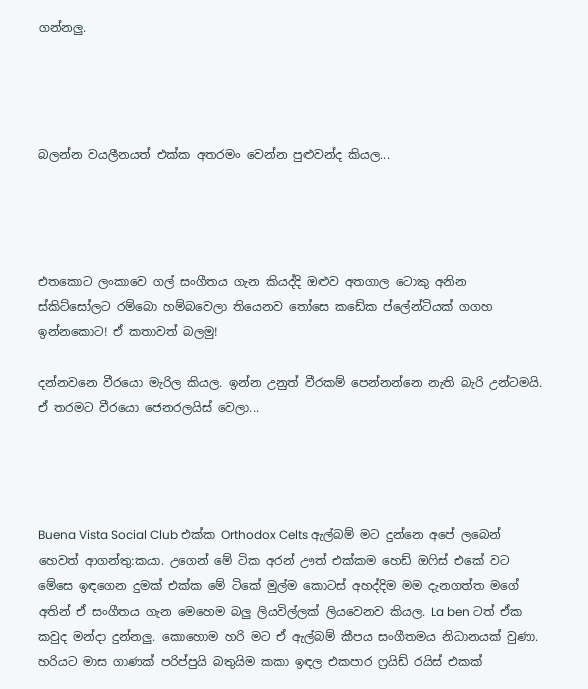ගන්නලු.




බලන්න වයලීනයත් එක්ක අතරමං වෙන්න පුළුවන්ද කියල...




එතකොට ලංකාවෙ ගල් සංගීතය ගැන කියද්දි ඔළුව අතගාල ටොකු අනින ස්කිට්සෝලට රම්බො හම්බවෙලා තියෙනව තෝසෙ කඩේක ප්ලේන්ටියක් ගගහ ඉන්නකොට! ඒ කතාවත් බලමු!

දන්නවනෙ වීරයො මැරිල කියල. ඉන්න උනුත් වීරකම් පෙන්නන්නෙ නැති බැරි උන්ටමයි. ඒ තරමට වීරයො ජෙනරලයිස් වෙලා...




Buena Vista Social Club එක්ක Orthodox Celts ඇල්බම් මට දුන්නෙ අපේ ලබෙන් හෙවත් ආගන්තු:කයා. උගෙන් මේ ටික අරන් ඌත් එක්කම හෙඩ් ඔෆිස් එකේ වට මේසෙ ඉඳගෙන දුමක් එක්ක මේ ටිකේ මුල්ම කොටස් අහද්දිම මම දැනගත්ත මගේ අතින් ඒ සංගීතය ගැන මෙහෙම බලු ලියවිල්ලක් ලියවෙනව කියල. La ben ටත් ඒක කවුද මන්දා දුන්නලු. කොහොම හරි මට ඒ ඇල්බම් කීපය සංගීතමය නිධානයක් වුණා. හරියට මාස ගාණක් පරිප්පුයි බතුයිම කකා ඉඳල එකපාර ෆ්‍රයිඩ් රයිස් එකක්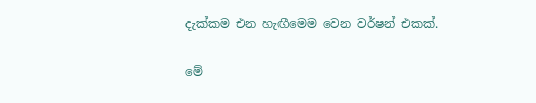දැක්කම එන හැඟීමෙම වෙන වර්ෂන් එකක්.

මේ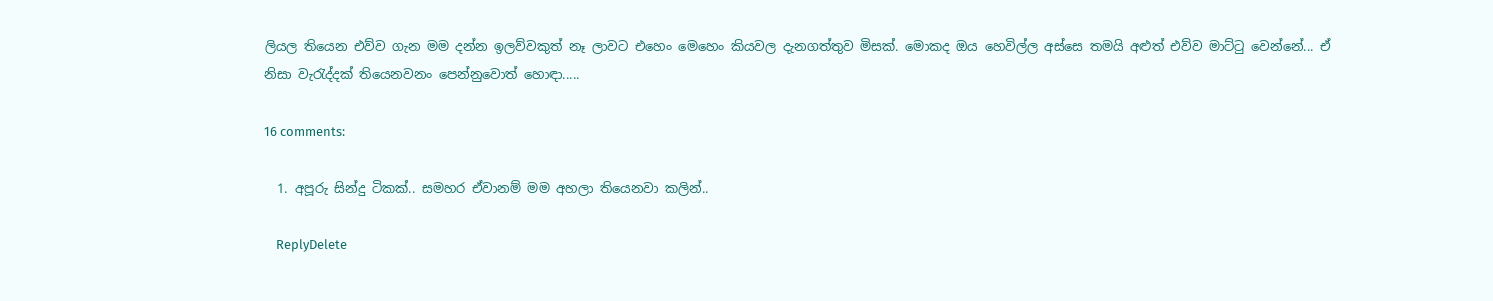ලියල තියෙන එව්ව ගැන මම දන්න ඉලව්වකුත් නෑ ලාවට එහෙං මෙහෙං කියවල දැනගත්තුව මිසක්. මොකද ඔය හෙවිල්ල අස්සෙ තමයි අළුත් එව්ව මාට්ටු වෙන්නේ... ඒ නිසා වැරැද්දක් තියෙනවනං පෙන්නුවොත් හොඳා.....

16 comments:

  1. අපූරු සින්දු ටිකක්.. සමහර ඒවානම් මම අහලා තියෙනවා කලින්..

    ReplyDelete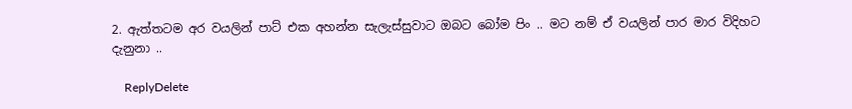2. ඇත්තටම අර වයලින් පාට් එක අහන්න සැලැස්සුවාට ඔබට බෝම පිං .. මට නම් ඒ වයලින් පාර මාර විදිහට දැනුනා ..

    ReplyDelete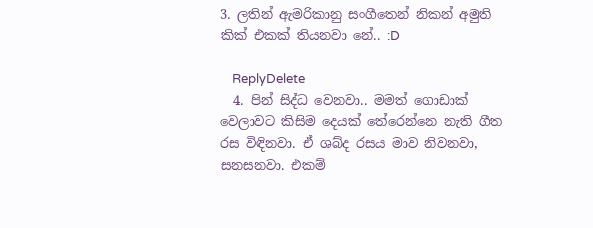3. ලතින් ඇමරිකානු සංගීතෙන් නිකන් අමුති කික් එකක් තියනවා නේ.. :D

    ReplyDelete
  4. පින් සිද්ධ වෙනවා.. මමත් ගොඩාක් වෙලාවට කිසිම දෙයක් තේරෙන්නෙ නැති ගීත රස විඳිනවා. ඒ ශබ්ද රසය මාව නිවනවා, සනසනවා. එකම්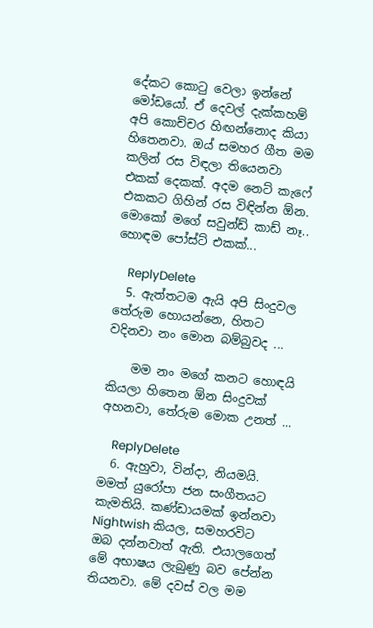දේකට කොටු වෙලා ඉන්නේ මෝඩයෝ. ඒ දෙවල් දැක්කහම් අපි කොච්චර හිඟන්නොද කියා හිතෙනවා. ඔය් සමහර ගීත මම කලින් රස විඳලා තියෙනවා එකක් දෙකක්. අදම නෙට් කැෆේ එකකට ගිහින් රස විඳින්න ඕන. මොකෝ මගේ සවුන්ඩ් කාඩ් නෑ.. හොඳම පෝස්ට් එකක්...

    ReplyDelete
  5. ඇත්තටම ඇයි අපි සිංදුවල තේරුම හොයන්නෙ, හිතට වදිනවා නං මොන බම්බුවද ...

    මම නං මගේ කනට හොඳයි කියලා හිතෙන ඕන සිංදුවක් අහනවා, තේරුම මොක උනත් ...

    ReplyDelete
  6. ඇහුවා, වින්දා, නියමයි. මමත් යුරෝපා ජන සංගීතයට කැමතියි. කණ්ඩායමක් ඉන්නවා Nightwish කියල, සමහරවිට ඔබ දන්නවාත් ඇති. එයාලගෙත් මේ අභාෂය ලැබුණු බව පේන්න තියනවා. මේ දවස් වල මම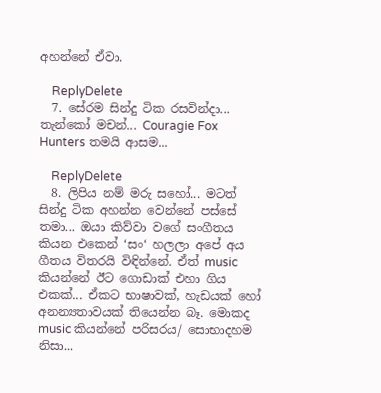අහන්නේ ඒවා.

    ReplyDelete
  7. සේරම සින්දු ටික රසවින්දා... තැන්කෝ මචන්... Couragie Fox Hunters තමයි ආසම...

    ReplyDelete
  8. ලිපිය නම් මරු සහෝ... මටත් සින්දු ටික අහන්න වෙන්නේ පස්සේ තමා... ඔයා කිව්වා වගේ සංගීතය කියන එකෙන් ‘සං‘ හලලා අපේ අය ගීතය විතරයි විඳින්නේ. ඒත් music කියන්නේ ඊට ගොඩාක් එහා ගිය එකක්... ඒකට භාෂාවක්, හැඩයක් හෝ අනන්‍යතාවයක් තියෙන්න බෑ. මොකද music කියන්නේ පරිසරය/ සොභාදහම නිසා...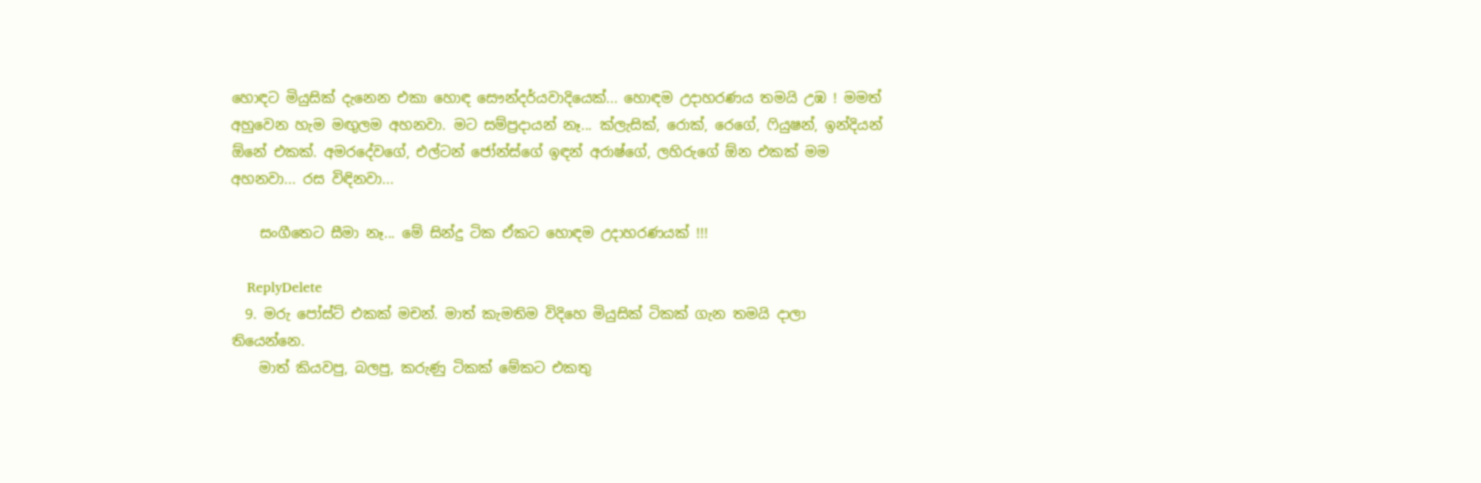හොඳට මියුසික් දැනෙන එකා හොඳ සෞන්දර්යවාදියෙක්... හොඳම උදාහරණය තමයි උඹ ! මමත් අහුවෙන හැම මඟුලම අහනවා. මට සම්ප්‍රදායන් නෑ... ක්ලැසික්, රොක්, රෙගේ, ෆියුෂන්, ඉන්දියන් ඕනේ එකක්. අමරදේවගේ, එල්ටන් ජෝන්ස්ගේ ඉඳන් අරාෂ්ගේ, ලහිරුගේ ඕන එකක් මම අහනවා... රස විඳිනවා...

    සංගීතෙට සීමා නෑ... මේ සින්දු ටික ඒකට හොඳම උදාහරණයක් !!!

    ReplyDelete
  9. මරු පෝස්ට් එකක් මචන්. මාත් කැමතිම විදිහෙ මියුසික් ටිකක් ගැන තමයි දාලා තියෙන්නෙ.
    මාත් කියවපු, බලපු, කරුණු ටිකක් මේකට එකතු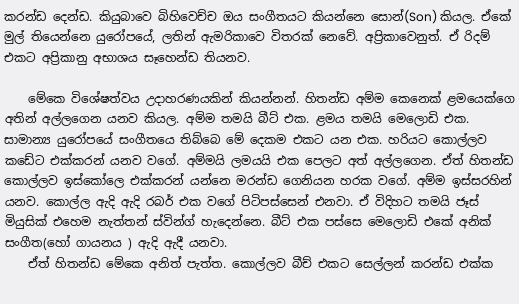කරන්ඩ දෙන්ඩ. කියුබාවෙ බිහිවෙච්ච ඔය සංගීතයට කියන්නෙ සොන්(Son) කියල. ඒකේ මුල් තියෙන්නෙ යුරෝපයේ, ලතින් ඇමරිකාවෙ විතරක් නෙවේ. අප්‍රිකාවෙනුත්. ඒ රිදම් එකට අප්‍රිකානු අභාශය සෑහෙන්ඩ තියනව.

    මේකෙ විශේෂත්වය උදාහරණයකින් කියන්නන්. හිතන්ඩ අම්ම කෙනෙක් ළමයෙක්ගෙ අතින් අල්ලගෙන යනව කියල. අම්ම තමයි බීට් එක. ළමය තමයි මෙලොඩි එක. සාමාන්‍ය යුරෝපයේ සංගීතයෙ තිබ්බෙ මේ දෙකම එකට යන එක. හරියට කොල්ලව කඩේට එක්කරන් යනව වගේ. අම්මයි ලමයයි එක පෙලට අත් අල්ලගෙන. ඒත් හිතන්ඩ කොල්ලව ඉස්කෝලෙ එක්කරන් යන්නෙ මරන්ඩ ගෙනියන හරක වගේ. අම්ම ඉස්සරහින් යනව. කොල්ල ඇදි ඇදි රබර් එක වගේ පිටිපස්සෙන් එනවා. ඒ විදිහට තමයි ජෑස් මියුසික් එහෙම නැත්තන් ස්වින්ග් හැදෙන්නෙ. බීට් එක පස්සෙ මෙලොඩි එකේ අනික් සංගීත(හෝ ගායනය ) ඇදි ඇදී යනවා.
    ඒත් හිතන්ඩ මේකෙ අනිත් පැත්ත. කොල්ලව බීච් එකට සෙල්ලන් කරන්ඩ එක්ක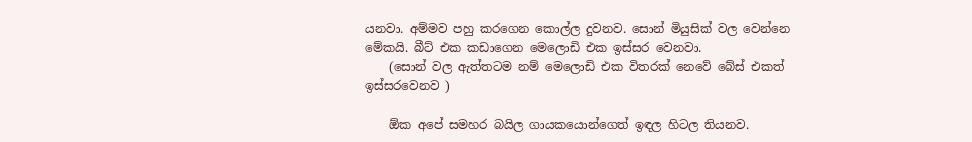යනවා. අම්මව පහු කරගෙන කොල්ල දුවනව. සොන් මියුසික් වල වෙන්නෙ මේකයි. බීට් එක කඩාගෙන මෙලොඩි එක ඉස්සර වෙනවා.
    (සොන් වල ඇත්තටම නම් මෙලොඩි එක විතරක් නෙවේ බේස් එකත් ඉස්සරවෙනව )

    ඕක අපේ සමහර බයිල ගායකයොන්ගෙත් ඉඳල හිටල තියනව.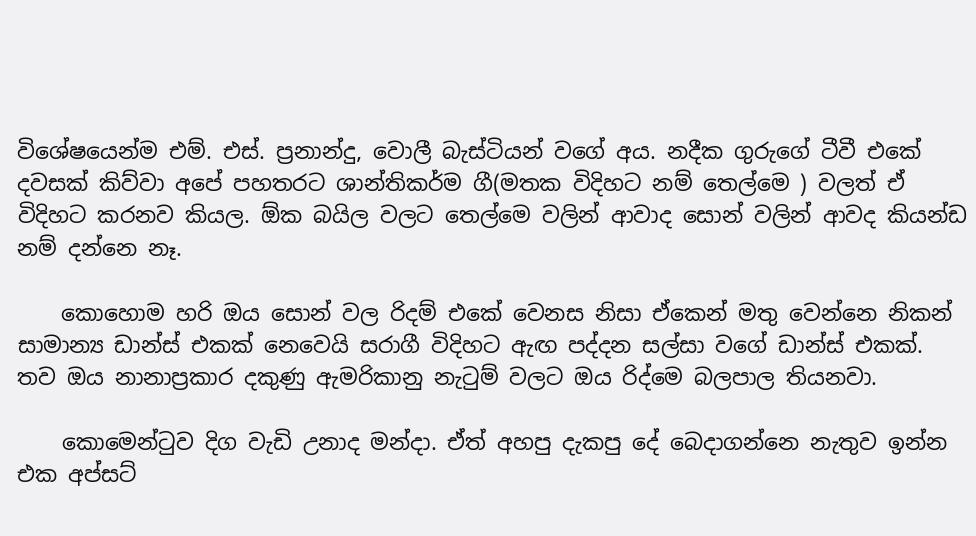විශේෂයෙන්ම එම්. එස්. ප්‍රනාන්දු, වොලී බැස්ටියන් වගේ අය. නදීක ගුරුගේ ටීවී එකේ දවසක් කිව්වා අපේ පහතරට ශාන්තිකර්ම ගී(මතක විදිහට නම් තෙල්මෙ ) වලත් ඒ විදිහට කරනව කියල. ඕක බයිල වලට තෙල්මෙ වලින් ආවාද සොන් වලින් ආවද කියන්ඩ නම් දන්නෙ නෑ.

    කොහොම හරි ඔය සොන් වල රිදම් එකේ වෙනස නිසා ඒකෙන් මතු වෙන්නෙ නිකන් සාමාන්‍ය ඩාන්ස් එකක් නෙවෙයි සරාගී විදිහට ඇඟ පද්දන සල්සා වගේ ඩාන්ස් එකක්. තව ඔය නානාප්‍රකාර දකුණු ඇමරිකානු නැටුම් වලට ඔය රිද්මෙ බලපාල තියනවා.

    කොමෙන්ටුව දිග වැඩි උනාද මන්දා. ඒත් අහපු දැකපු දේ බෙදාගන්නෙ නැතුව ඉන්න එක අප්සට්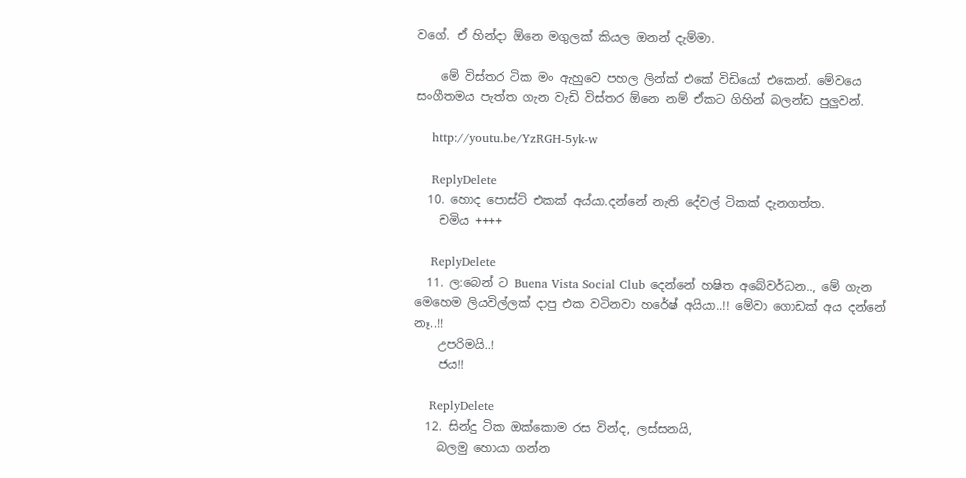වගේ. ඒ හින්දා ඕනෙ මගුලක් කියල ඔනන් දැම්මා.

    මේ විස්තර ටික මං ඇහුවෙ පහල ලින්ක් එකේ විඩියෝ එකෙන්. මේවයෙ සංගීතමය පැත්ත ගැන වැඩි විස්තර ඕනෙ නම් ඒකට ගිහින් බලන්ඩ පුලුවන්.

    http://youtu.be/YzRGH-5yk-w

    ReplyDelete
  10. හොද පොස්ට් එකක් අය්යා.දන්නේ නැති දේවල් ටිකක් දැනගත්ත.
    චමිය ++++

    ReplyDelete
  11. ල:බෙන් ට Buena Vista Social Club දෙන්නේ හෂිත අබේවර්ධන.., මේ ගැන මෙහෙම ලියවිල්ලක් දාපු එක වටිනවා හරේෂ් අයියා..!! මේවා ගොඩක් අය දන්නේ නෑ..!!
    උපරිමයි..!
    ජය!!

    ReplyDelete
  12. සින්දු ටික ඔක්කොම රස වින්ද, ලස්සනයි,
    බලමු හොයා ගන්න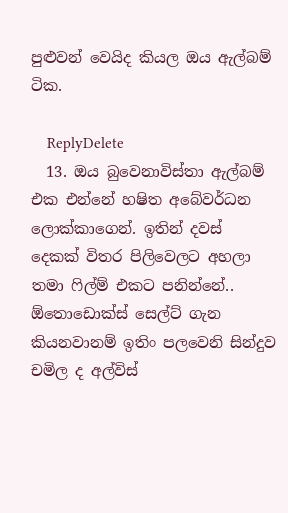පුළුවන් වෙයිද කියල ඔය ඇල්බම් ටික.

    ReplyDelete
  13. ඔය බුවෙනාවිස්තා ඇල්බම් එක එන්නේ හෂිත අබේවර්ධන ලොක්කාගෙන්. ඉතින් දවස් දෙකක් විතර පිලිවෙලට අහලා තමා ෆිල්ම් එකට පනින්නේ.. ඕතොඩොක්ස් සෙල්ට් ගැන කියනවානම් ඉතිං පලවෙනි සින්දුව චමිල ද අල්විස්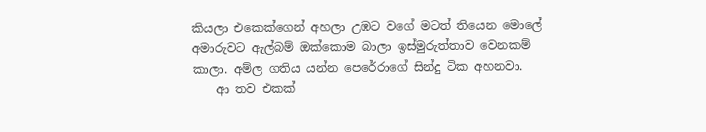කියලා එකෙක්ගෙන් අහලා උඹට වගේ මටත් තියෙන මොලේ අමාරුවට ඇල්බම් ඔක්කොම බාලා ඉස්මුරුත්තාව වෙනකම් කාලා. අම්ල ගතිය යන්න පෙරේරාගේ සින්දු ටික අහනවා.
    ආ තව එකක්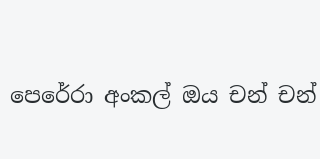පෙරේරා අංකල් ඔය චන් චන්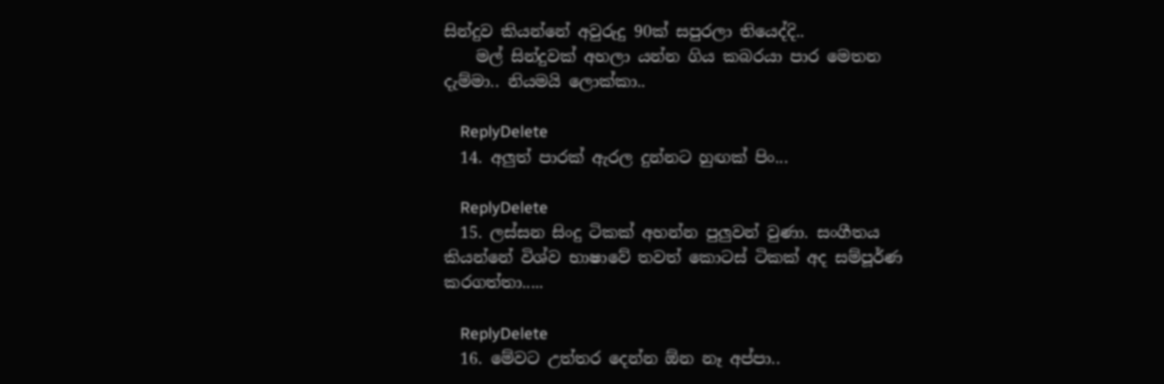සින්දුව කියන්නේ අවුරුදු 90ක් සපුරලා තියෙද්දි..
    මල් සින්දුවක් අහලා යන්න ගිය කබරයා පාර මෙතන දැම්මා.. නියමයි ලොක්කා..

    ReplyDelete
  14. අලුත් පාරක් ඇරල දුන්නට හුඟක් පිං...

    ReplyDelete
  15. ලස්සන සිංදු ටිකක් අහන්න පුලුවන් වුණා. සංගීතය කියන්නේ විශ්ව භාෂාවේ තවත් කොටස් ටිකක් අද සම්පූර්ණ කරගත්තා.....

    ReplyDelete
  16. මේවට උත්තර දෙන්න ඕන නෑ අප්පා..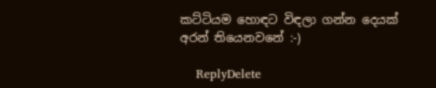කට්ටියම හොඳට විඳලා ගන්න දෙයක් අරන් තියෙනවනේ :-)

    ReplyDelete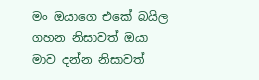මං ඔයාගෙ එකේ බයිල ගහන නිසාවත් ඔයා මාව දන්න නිසාවත්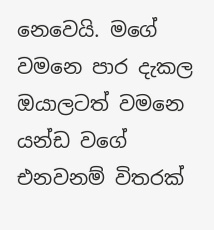නෙවෙයි. මගේ වමනෙ පාර දැකල ඔයාලටත් වමනෙ යන්ඩ වගේ එනවනම් විතරක්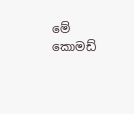මේ කොමඩ්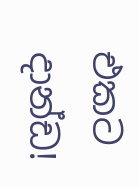එකට දාන්ඩ!